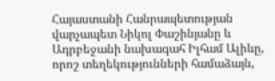Հայաստանի Հանրապետության վարչապետ Նիկոլ Փաշինյանը և Ադրբեջանի նախագահ Իլհամ Ալիևը, որոշ տեղեկությունների համաձայն,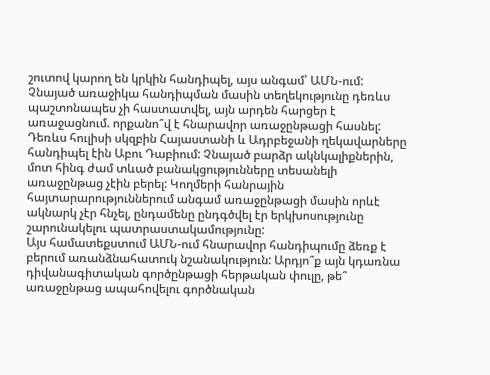շուտով կարող են կրկին հանդիպել, այս անգամ՝ ԱՄՆ-ում: Չնայած առաջիկա հանդիպման մասին տեղեկությունը դեռևս պաշտոնապես չի հաստատվել, այն արդեն հարցեր է առաջացնում. որքանո՞վ է հնարավոր առաջընթացի հասնել: Դեռևս հուլիսի սկզբին Հայաստանի և Ադրբեջանի ղեկավարները հանդիպել էին Աբու Դաբիում: Չնայած բարձր ակնկալիքներին, մոտ հինգ ժամ տևած բանակցությունները տեսանելի առաջընթաց չէին բերել: Կողմերի հանրային հայտարարություններում անգամ առաջընթացի մասին որևէ ակնարկ չէր հնչել, ընդամենը ընդգծվել էր երկխոսությունը շարունակելու պատրաստակամությունը:
Այս համատեքստում ԱՄՆ-ում հնարավոր հանդիպումը ձեռք է բերում առանձնահատուկ նշանակություն: Արդյո՞ք այն կդառնա դիվանագիտական գործընթացի հերթական փուլը, թե՞ առաջընթաց ապահովելու գործնական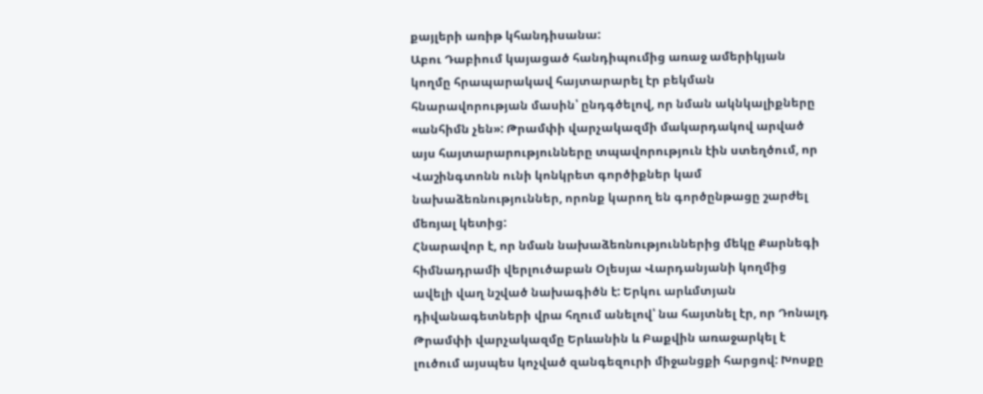քայլերի առիթ կհանդիսանա:
Աբու Դաբիում կայացած հանդիպումից առաջ ամերիկյան կողմը հրապարակավ հայտարարել էր բեկման հնարավորության մասին՝ ընդգծելով, որ նման ակնկալիքները «անհիմն չեն»: Թրամփի վարչակազմի մակարդակով արված այս հայտարարությունները տպավորություն էին ստեղծում, որ Վաշինգտոնն ունի կոնկրետ գործիքներ կամ նախաձեռնություններ, որոնք կարող են գործընթացը շարժել մեռյալ կետից:
Հնարավոր է, որ նման նախաձեռնություններից մեկը Քարնեգի հիմնադրամի վերլուծաբան Օլեսյա Վարդանյանի կողմից ավելի վաղ նշված նախագիծն է: Երկու արևմտյան դիվանագետների վրա հղում անելով՝ նա հայտնել էր, որ Դոնալդ Թրամփի վարչակազմը Երևանին և Բաքվին առաջարկել է լուծում այսպես կոչված զանգեզուրի միջանցքի հարցով: Խոսքը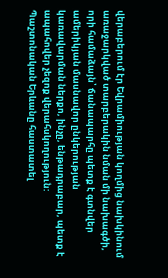վերաբերում էր Եվրամիության կողմից նախկինում առաջարկված տարբերակին նման մի նախագծի, որի համաձայն՝ ճանապարհը պետք է գտնվեր ամերիկյան մասնավոր ընկերության կառավարման ներքո, ինչը, ենթադրաբար, պետք է ապահովեր չեզոք վերահսկողություն:
Պաշտոնական Երևանը հաստատել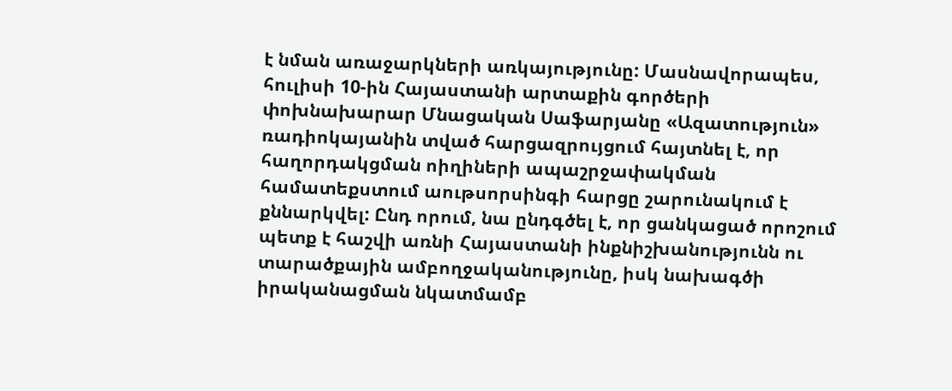է նման առաջարկների առկայությունը: Մասնավորապես, հուլիսի 10-ին Հայաստանի արտաքին գործերի փոխնախարար Մնացական Սաֆարյանը «Ազատություն» ռադիոկայանին տված հարցազրույցում հայտնել է, որ հաղորդակցման ոիղիների ապաշրջափակման համատեքստում աութսորսինգի հարցը շարունակում է քննարկվել: Ընդ որում, նա ընդգծել է, որ ցանկացած որոշում պետք է հաշվի առնի Հայաստանի ինքնիշխանությունն ու տարածքային ամբողջականությունը, իսկ նախագծի իրականացման նկատմամբ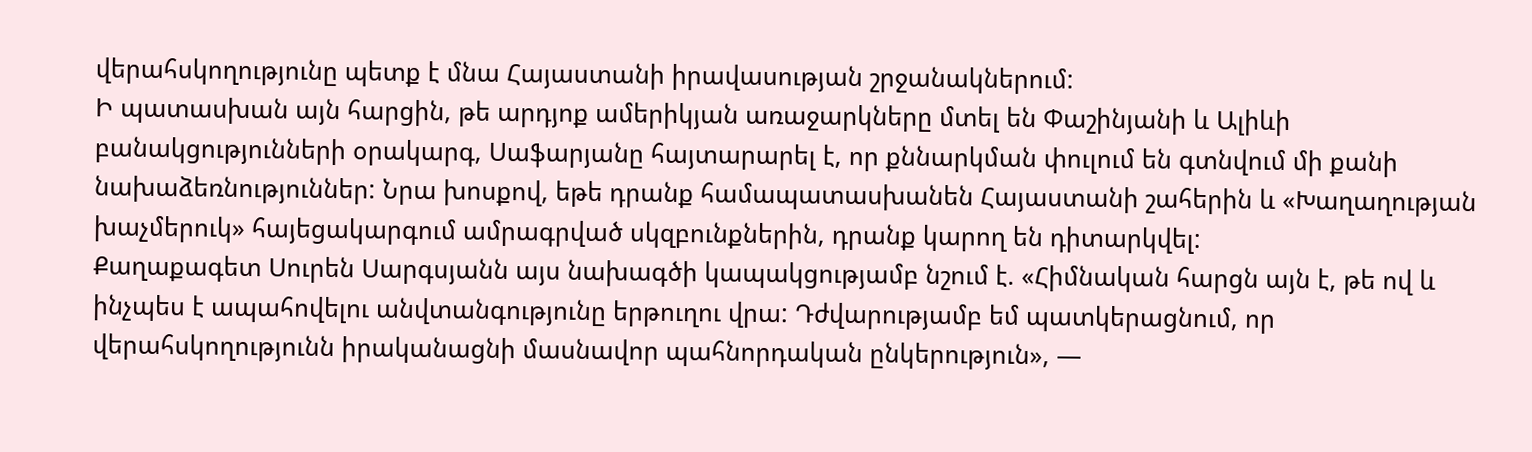վերահսկողությունը պետք է մնա Հայաստանի իրավասության շրջանակներում:
Ի պատասխան այն հարցին, թե արդյոք ամերիկյան առաջարկները մտել են Փաշինյանի և Ալիևի բանակցությունների օրակարգ, Սաֆարյանը հայտարարել է, որ քննարկման փուլում են գտնվում մի քանի նախաձեռնություններ: Նրա խոսքով, եթե դրանք համապատասխանեն Հայաստանի շահերին և «Խաղաղության խաչմերուկ» հայեցակարգում ամրագրված սկզբունքներին, դրանք կարող են դիտարկվել:
Քաղաքագետ Սուրեն Սարգսյանն այս նախագծի կապակցությամբ նշում է. «Հիմնական հարցն այն է, թե ով և ինչպես է ապահովելու անվտանգությունը երթուղու վրա: Դժվարությամբ եմ պատկերացնում, որ վերահսկողությունն իրականացնի մասնավոր պահնորդական ընկերություն», —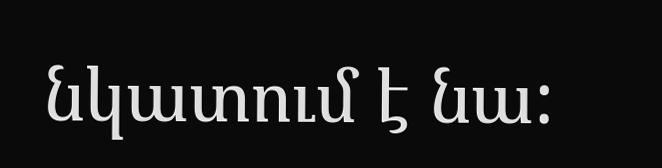նկատում է նա: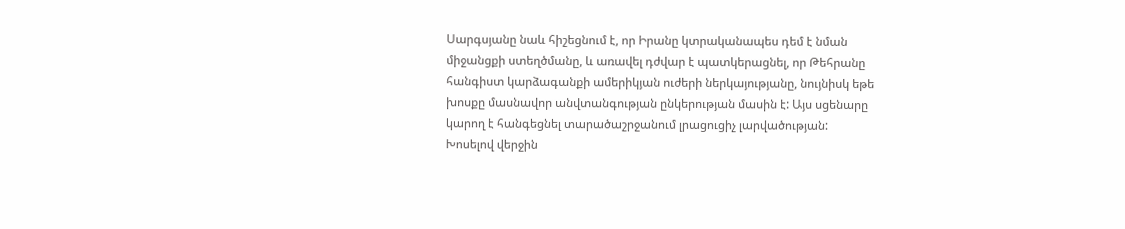Սարգսյանը նաև հիշեցնում է, որ Իրանը կտրականապես դեմ է նման միջանցքի ստեղծմանը, և առավել դժվար է պատկերացնել, որ Թեհրանը հանգիստ կարձագանքի ամերիկյան ուժերի ներկայությանը, նույնիսկ եթե խոսքը մասնավոր անվտանգության ընկերության մասին է: Այս սցենարը կարող է հանգեցնել տարածաշրջանում լրացուցիչ լարվածության:
Խոսելով վերջին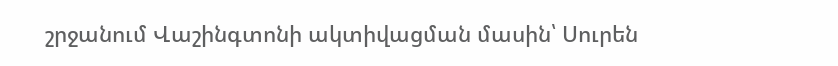շրջանում Վաշինգտոնի ակտիվացման մասին՝ Սուրեն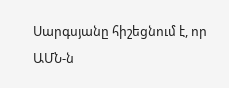Սարգսյանը հիշեցնում է, որ ԱՄՆ-ն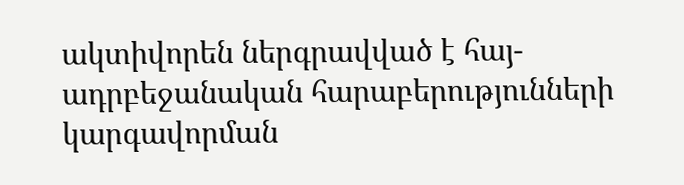ակտիվորեն ներգրավված է հայ-ադրբեջանական հարաբերությունների կարգավորման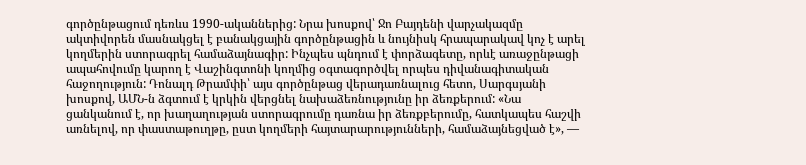գործընթացում դեռևս 1990-ականներից: Նրա խոսքով՝ Ջո Բայդենի վարչակազմը ակտիվորեն մասնակցել է բանակցային գործընթացին և նույնիսկ հրապարակավ կոչ է արել կողմերին ստորագրել համաձայնագիր: Ինչպես պնդում է փորձագետը, որևէ առաջընթացի ապահովումը կարող է Վաշինգտոնի կողմից օգտագործվել որպես դիվանագիտական հաջողություն: Դոնալդ Թրամփի՝ այս գործընթաց վերադառնալուց հետո, Սարգսյանի խոսքով, ԱՄՆ-ն ձգտում է կրկին վերցնել նախաձեռնությունը իր ձեռքերում: «Նա ցանկանում է, որ խաղաղության ստորագրումը դառնա իր ձեռքբերումը, հատկապես հաշվի առնելով, որ փաստաթուղթը, ըստ կողմերի հայտարարությունների, համաձայնեցված է», —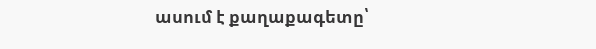ասում է քաղաքագետը՝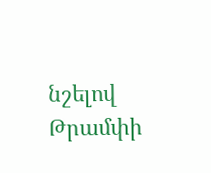նշելով Թրամփի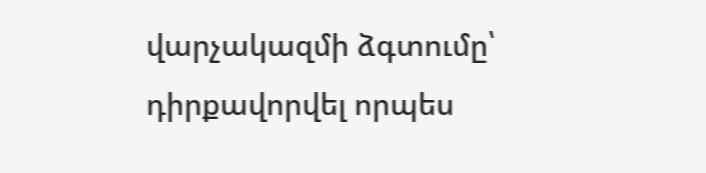վարչակազմի ձգտումը՝ դիրքավորվել որպես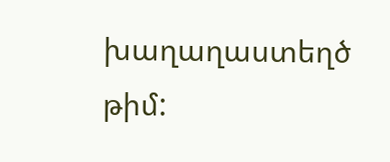խաղաղաստեղծ թիմ: